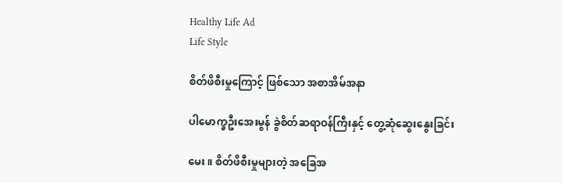Healthy Life Ad
Life Style

စိတ်ဖိစီးမှုကြောင့် ဖြစ်သော အစာအိမ်အနာ

ပါမောက္ခဦးအေးမွန် ခွဲစိတ်ဆရာဝန်ကြီးနှင့် တွေ့ဆုံဆွေးနွေးခြင်း

မေး။ စိတ်ဖိစီးမှုများတဲ့ အခြေအ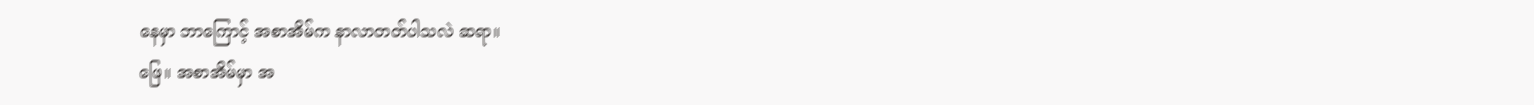နေမှာ ဘာကြောင့် အစာအိမ်က နာလာတတ်ပါသလဲ ဆရာ။
ဖြေ။ အစာအိမ်မှာ အ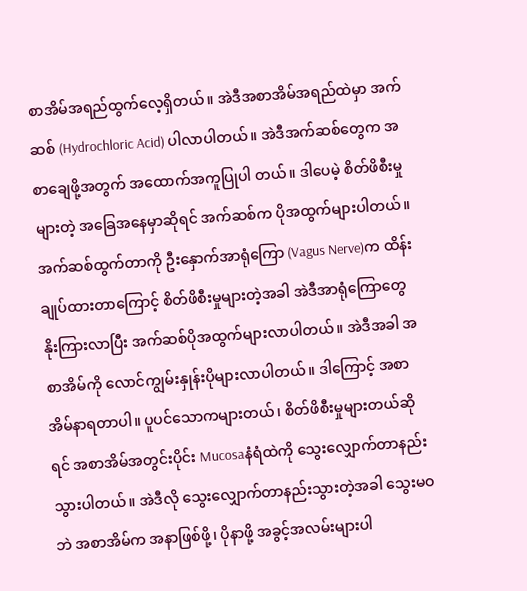စာအိမ်အရည်ထွက်လေ့ရှိတယ်။ အဲဒီအစာအိမ်အရည်ထဲမှာ အက်ဆစ် (Hydrochloric Acid) ပါလာပါတယ်။ အဲဒီအက်ဆစ်တွေက အစာချေဖို့အတွက် အထောက်အကူပြုပါ တယ်။ ဒါပေမဲ့ စိတ်ဖိစီးမှုများတဲ့ အခြေအနေမှာဆိုရင် အက်ဆစ်က ပိုအထွက်များပါတယ်။ အက်ဆစ်ထွက်တာကို ဦးနှောက်အာရုံကြော (Vagus Nerve)က ထိန်းချုပ်ထားတာကြောင့် စိတ်ဖိစီးမှုများတဲ့အခါ အဲဒီအာရုံကြောတွေ နိုးကြားလာပြီး အက်ဆစ်ပိုအထွက်များလာပါတယ်။ အဲဒီအခါ အစာအိမ်ကို လောင်ကျွမ်းနှုန်းပိုများလာပါတယ်။ ဒါကြောင့် အစာအိမ်နာရတာပါ။ ပူပင်သောကများတယ်၊ စိတ်ဖိစီးမှုများတယ်ဆိုရင် အစာအိမ်အတွင်းပိုင်း Mucosaနံရံထဲကို သွေးလျှောက်တာနည်းသွားပါတယ်။ အဲဒီလို သွေးလျှောက်တာနည်းသွားတဲ့အခါ သွေးမဝဘဲ အစာအိမ်က အနာဖြစ်ဖို့၊ ပိုနာဖို့ အခွင့်အလမ်းများပါ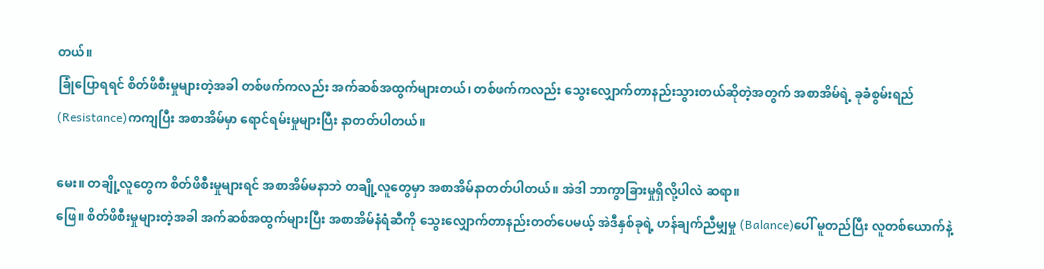တယ်။
ခြုံပြောရရင် စိတ်ဖိစီးမှုများတဲ့အခါ တစ်ဖက်ကလည်း အက်ဆစ်အထွက်များတယ်၊ တစ်ဖက်ကလည်း သွေးလျှောက်တာနည်းသွားတယ်ဆိုတဲ့အတွက် အစာအိမ်ရဲ့ ခုခံစွမ်းရည် (Resistance)ကကျပြီး အစာအိမ်မှာ ရောင်ရမ်းမှုများပြီး နာတတ်ပါတယ်။

မေး။ တချို့လူတွေက စိတ်ဖိစီးမှုများရင် အစာအိမ်မနာဘဲ တချို့လူတွေမှာ အစာအိမ်နာတတ်ပါတယ်။ အဲဒါ ဘာကွာခြားမှုရှိလို့ပါလဲ ဆရာ။
ဖြေ။ စိတ်ဖိစီးမှုများတဲ့အခါ အက်ဆစ်အထွက်များပြီး အစာအိမ်နံရံဆီကို သွေးလျှောက်တာနည်းတတ်ပေမယ့် အဲဒီနှစ်ခုရဲ့ ဟန်ချက်ညီမျှမှု (Balance)ပေါ် မူတည်ပြီး လူတစ်ယောက်နဲ့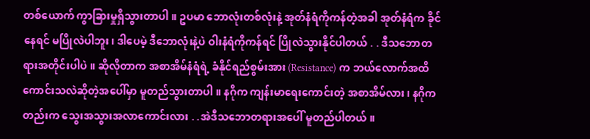တစ်ယောက် ကွာခြားမှုရှိသွားတာပါ။ ဥပမာ ဘောလုံးတစ်လုံးနဲ့ အုတ်နံရံကိုကန်တဲ့အခါ အုတ်နံရံက ခိုင်နေရင် မပြိုလဲပါဘူး၊ ဒါပေမဲ့ ဒီဘောလုံးနဲ့ပဲ ဝါးနံရံကိုကန်ရင် ပြိုလဲသွားနိုင်ပါတယ် . . ဒီသဘောတရားအတိုင်းပါပဲ။ ဆိုလိုတာက အစာအိမ်နံရံရဲ့ ခံနိုင်ရည်စွမ်းအား (Resistance) က ဘယ်လောက်အထိ ကောင်းသလဲဆိုတဲ့အပေါ်မှာ မူတည်သွားတာပါ။ နဂိုက ကျန်းမာရေးကောင်းတဲ့ အစာအိမ်လား၊ နဂိုကတည်းက သွေးအသွားအလာကောင်းလား . .အဲဒီသဘောတရားအပေါ် မူတည်ပါတယ်။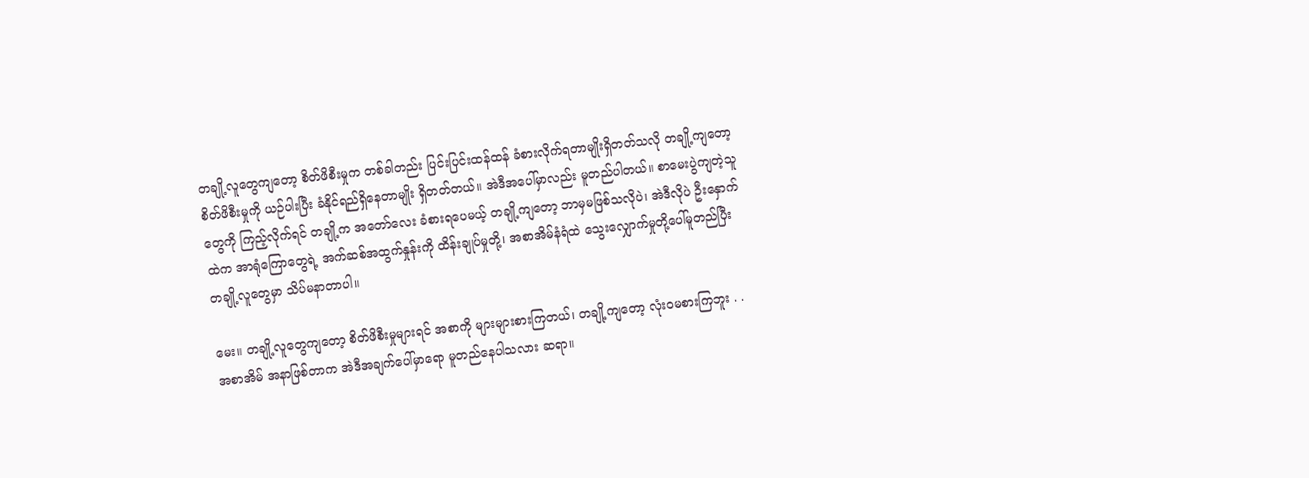တချို့လူတွေကျတော့ စိတ်ဖိစီးမှုက တစ်ခါတည်း ပြင်းပြင်းထန်ထန် ခံစားလိုက်ရတာမျိုးရှိတတ်သလို တချို့ကျတော့ စိတ်ဖိစီးမှုကို ယဉ်ပါးပြီး ခံနိုင်ရည်ရှိနေတာမျိုး ရှိတတ်တယ်။ အဲဒီအပေါ်မှာလည်း မူတည်ပါတယ်။ စာမေးပွဲကျတဲ့သူတွေကို ကြည့်လိုက်ရင် တချို့က အတော်လေး ခံစားရပေမယ့် တချို့ကျတော့ ဘာမှမဖြစ်သလိုပဲ၊ အဲဒီလိုပဲ ဦးနှောက်ထဲက အာရုံကြောတွေရဲ့ အက်ဆစ်အထွက်နှုန်းကို ထိန်းချုပ်မှုတို့၊ အစာအိမ်နံရံထဲ သွေးလျှောက်မှုတို့ပေါ်မူတည်ပြီး တချို့လူတွေမှာ သိပ်မနာတာပါ။

မေး။ တချို့လူတွေကျတော့ စိတ်ဖိစီးမှုများရင် အစာကို များများစားကြတယ်၊ တချို့ကျတော့ လုံးဝမစားကြဘူး . . အစာအိမ် အနာဖြစ်တာက အဲဒီအချက်ပေါ်မှာရော မူတည်နေပါသလား ဆရာ။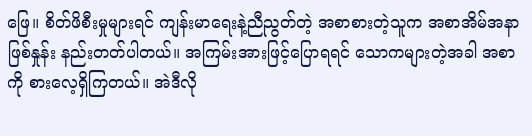ဖြေ။ စိတ်ဖိစီးမှုများရင် ကျန်းမာရေးနဲ့ညီညွတ်တဲ့ အစာစားတဲ့သူက အစာအိမ်အနာဖြစ်နှုန်း နည်းတတ်ပါတယ်။ အကြမ်းအားဖြင့်ပြောရရင် သောကများတဲ့အခါ အစာကို စားလေ့ရှိကြတယ်။ အဲဒီလို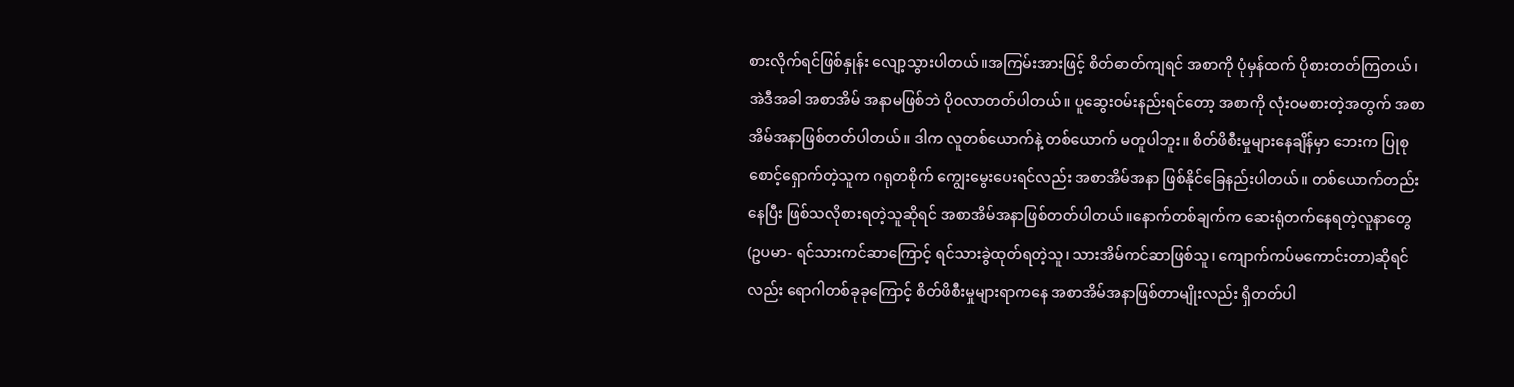စားလိုက်ရင်ဖြစ်နှုန်း လျော့သွားပါတယ်။အကြမ်းအားဖြင့် စိတ်ဓာတ်ကျရင် အစာကို ပုံမှန်ထက် ပိုစားတတ်ကြတယ်၊ အဲဒီအခါ အစာအိမ် အနာမဖြစ်ဘဲ ပိုဝလာတတ်ပါတယ်။ ပူဆွေးဝမ်းနည်းရင်တော့ အစာကို လုံးဝမစားတဲ့အတွက် အစာအိမ်အနာဖြစ်တတ်ပါတယ်။ ဒါက လူတစ်ယောက်နဲ့ တစ်ယောက် မတူပါဘူး။ စိတ်ဖိစီးမှုများနေချိန်မှာ ဘေးက ပြုစုစောင့်ရှောက်တဲ့သူက ဂရုတစိုက် ကျွေးမွေးပေးရင်လည်း အစာအိမ်အနာ ဖြစ်နိုင်ခြေနည်းပါတယ်။ တစ်ယောက်တည်းနေပြီး ဖြစ်သလိုစားရတဲ့သူဆိုရင် အစာအိမ်အနာဖြစ်တတ်ပါတယ်။နောက်တစ်ချက်က ဆေးရုံတက်နေရတဲ့လူနာတွေ (ဥပမာ- ရင်သားကင်ဆာကြောင့် ရင်သားခွဲထုတ်ရတဲ့သူ၊ သားအိမ်ကင်ဆာဖြစ်သူ၊ ကျောက်ကပ်မကောင်းတာ)ဆိုရင်လည်း ရောဂါတစ်ခုခုကြောင့် စိတ်ဖိစီးမှုများရာကနေ အစာအိမ်အနာဖြစ်တာမျိုးလည်း ရှိတတ်ပါ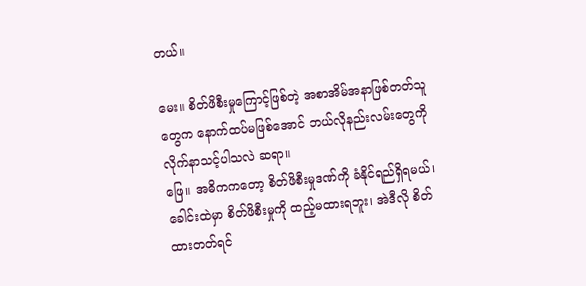တယ်။

မေး။ စိတ်ဖိစီးမှုကြောင့်ဖြစ်တဲ့ အစာအိမ်အနာဖြစ်တတ်သူတွေက နောက်ထပ်မဖြစ်အောင် ဘယ်လိုနည်းလမ်းတွေကို လိုက်နာသင့်ပါသလဲ ဆရာ။
ဖြေ။ အဓိကကတော့ စိတ်ဖိစီးမှုဒဏ်ကို ခံနိုင်ရည်ရှိရမယ်၊ ခေါင်းထဲမှာ စိတ်ဖိစီးမှုကို ထည့်မထားရဘူး၊ အဲဒီလို စိတ်ထားတတ်ရင်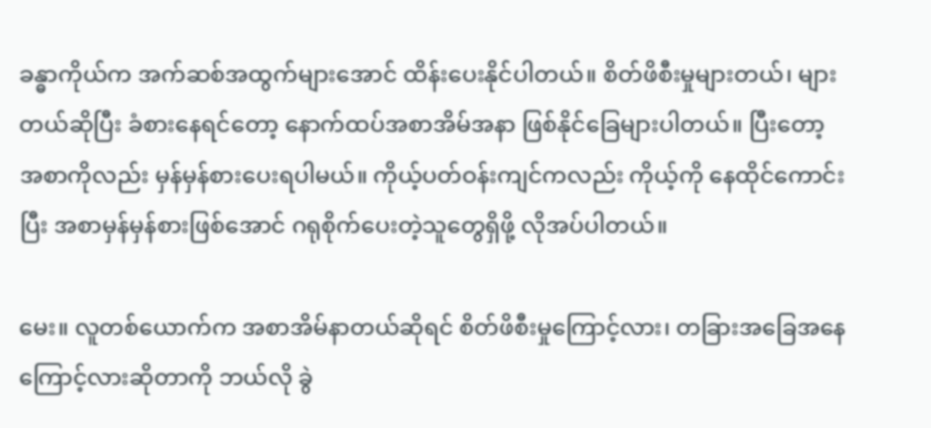ခန္ဓာကိုယ်က အက်ဆစ်အထွက်များအောင် ထိန်းပေးနိုင်ပါတယ်။ စိတ်ဖိစီးမှုများတယ်၊ များတယ်ဆိုပြီး ခံစားနေရင်တော့ နောက်ထပ်အစာအိမ်အနာ ဖြစ်နိုင်ခြေများပါတယ်။ ပြီးတော့ အစာကိုလည်း မှန်မှန်စားပေးရပါမယ်။ ကိုယ့်ပတ်ဝန်းကျင်ကလည်း ကိုယ့်ကို နေထိုင်ကောင်းပြီး အစာမှန်မှန်စားဖြစ်အောင် ဂရုစိုက်ပေးတဲ့သူတွေရှိဖို့ လိုအပ်ပါတယ်။

မေး။ လူတစ်ယောက်က အစာအိမ်နာတယ်ဆိုရင် စိတ်ဖိစီးမှုကြောင့်လား၊ တခြားအခြေအနေကြောင့်လားဆိုတာကို ဘယ်လို ခွဲ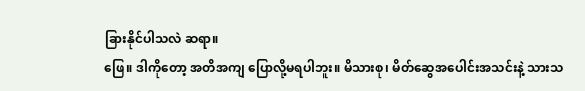ခြားနိုင်ပါသလဲ ဆရာ။
ဖြေ။ ဒါကိုတော့ အတိအကျ ပြောလို့မရပါဘူး။ မိသားစု၊ မိတ်ဆွေအပေါင်းအသင်းနဲ့ သားသ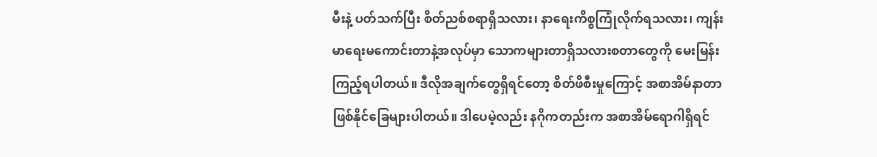မီးနဲ့ ပတ်သက်ပြီး စိတ်ညစ်စရာရှိသလား၊ နာရေးကိစ္စကြုံလိုက်ရသလား၊ ကျန်းမာရေးမကောင်းတာနဲ့အလုပ်မှာ သောကများတာရှိသလားစတာတွေကို မေးမြန်းကြည့်ရပါတယ်။ ဒီလိုအချက်တွေရှိရင်တော့ စိတ်ဖိစီးမှုကြောင့် အစာအိမ်နာတာ ဖြစ်နိုင်ခြေများပါတယ်။ ဒါပေမဲ့လည်း နဂိုကတည်းက အစာအိမ်ရောဂါရှိရင်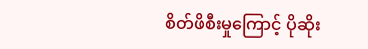စိတ်ဖိစီးမှုကြောင့် ပိုဆိုး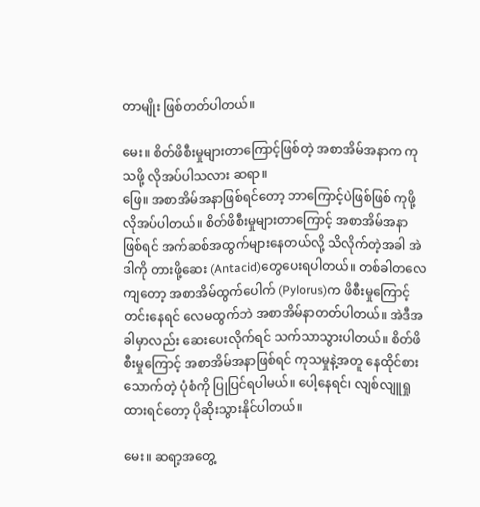တာမျိုး ဖြစ်တတ်ပါတယ်။

မေး။ စိတ်ဖိစီးမှုများတာကြောင့်ဖြစ်တဲ့ အစာအိမ်အနာက ကုသဖို့ လိုအပ်ပါသလား ဆရာ။
ဖြေ။ အစာအိမ်အနာဖြစ်ရင်တော့ ဘာကြောင့်ပဲဖြစ်ဖြစ် ကုဖို့လိုအပ်ပါတယ်။ စိတ်ဖိစီးမှုများတာကြောင့် အစာအိမ်အနာဖြစ်ရင် အက်ဆစ်အထွက်များနေတယ်လို့ သိလိုက်တဲ့အခါ အဲဒါကို တားဖို့ဆေး (Antacid)တွေပေးရပါတယ်။ တစ်ခါတလေကျတော့ အစာအိမ်ထွက်ပေါက် (Pylorus)က ဖိစီးမှုကြောင့်တင်းနေရင် လေမထွက်ဘဲ အစာအိမ်နာတတ်ပါတယ်။ အဲဒီအခါမှာလည်း ဆေးပေးလိုက်ရင် သက်သာသွားပါတယ်။ စိတ်ဖိစီးမှုကြောင့် အစာအိမ်အနာဖြစ်ရင် ကုသမှုနဲ့အတူ နေထိုင်စားသောက်တဲ့ ပုံစံကို ပြုပြင်ရပါမယ်။ ပေါ့နေရင်၊ လျစ်လျူရှုထားရင်တော့ ပိုဆိုးသွားနိုင်ပါတယ်။

မေး။ ဆရာ့အတွေ့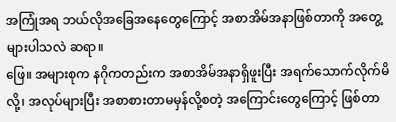အကြုံအရ ဘယ်လိုအခြေအနေတွေကြောင့် အစာအိမ်အနာဖြစ်တာကို အတွေ့များပါသလဲ ဆရာ။
ဖြေ။ အများစုက နဂိုကတည်းက အစာအိမ်အနာရှိဖူးပြီး အရက်သောက်လိုက်မိလို့၊ အလုပ်များပြီး အစာစားတာမမှန်လို့စတဲ့ အကြောင်းတွေကြောင့် ဖြစ်တာ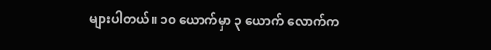များပါတယ်။ ၁၀ ယောက်မှာ ၃ ယောက် လောက်က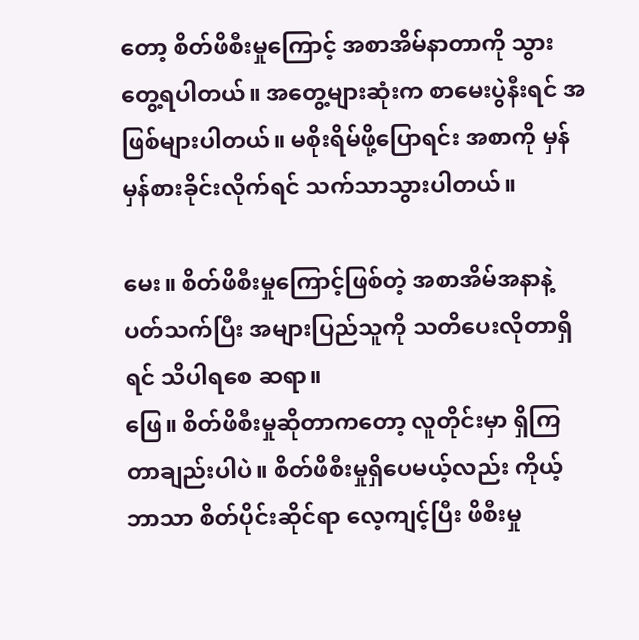တော့ စိတ်ဖိစီးမှုကြောင့် အစာအိမ်နာတာကို သွားတွေ့ရပါတယ်။ အတွေ့များဆုံးက စာမေးပွဲနီးရင် အဖြစ်များပါတယ်။ မစိုးရိမ်ဖို့ပြောရင်း အစာကို မှန်မှန်စားခိုင်းလိုက်ရင် သက်သာသွားပါတယ်။

မေး။ စိတ်ဖိစီးမှုကြောင့်ဖြစ်တဲ့ အစာအိမ်အနာနဲ့ပတ်သက်ပြီး အများပြည်သူကို သတိပေးလိုတာရှိရင် သိပါရစေ ဆရာ။
ဖြေ။ စိတ်ဖိစီးမှုဆိုတာကတော့ လူတိုင်းမှာ ရှိကြတာချည်းပါပဲ။ စိတ်ဖိစီးမှုရှိပေမယ့်လည်း ကိုယ့်ဘာသာ စိတ်ပိုင်းဆိုင်ရာ လေ့ကျင့်ပြီး ဖိစီးမှု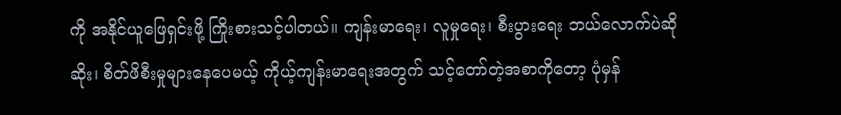ကို အနိုင်ယူဖြေရှင်းဖို့ ကြိုးစားသင့်ပါတယ်။ ကျန်းမာရေး၊ လူမှုရေး၊ စီးပွားရေး ဘယ်လောက်ပဲဆိုဆိုး၊ စိတ်ဖိစီးမှုများနေပေမယ့် ကိုယ့်ကျန်းမာရေးအတွက် သင့်တော်တဲ့အစာကိုတော့ ပုံမှန်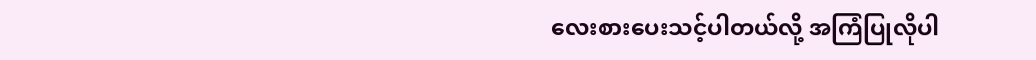လေးစားပေးသင့်ပါတယ်လို့ အကြံပြုလိုပါ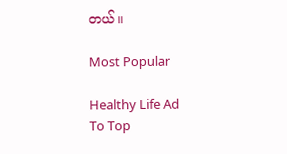တယ်။

Most Popular

Healthy Life Ad
To Top